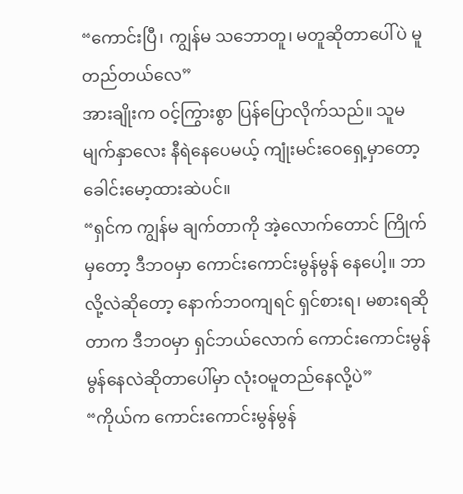“ကောင်းပြီ၊ ကျွန်မ သဘောတူ၊ မတူဆိုတာပေါ်ပဲ မူတည်တယ်လေ”
အားချိုးက ဝင့်ကြွားစွာ ပြန်ပြောလိုက်သည်။ သူမ မျက်နှာလေး နီရဲနေပေမယ့် ကျုံးမင်းဝေရှေ့မှာတော့ ခေါင်းမော့ထားဆဲပင်။
“ရှင်က ကျွန်မ ချက်တာကို အဲ့လောက်တောင် ကြိုက်မှတော့ ဒီဘဝမှာ ကောင်းကောင်းမွန်မွန် နေပေါ့။ ဘာလို့လဲဆိုတော့ နောက်ဘဝကျရင် ရှင်စားရ၊ မစားရဆိုတာက ဒီဘဝမှာ ရှင်ဘယ်လောက် ကောင်းကောင်းမွန်မွန်နေလဲဆိုတာပေါ်မှာ လုံးဝမူတည်နေလို့ပဲ”
“ကိုယ်က ကောင်းကောင်းမွန်မွန်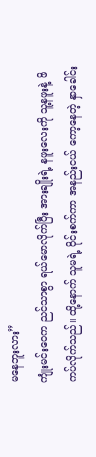မနေဘူးလား”
ကျုံးမင်းဝေက ညင်သာစွာ ရယ်မောလိုက်ပြီး အားချိုးရဲ့ နဖူးလေးကို သူ့နဖူးနဲ့ ဖိကပ်လိုက်သည်။ ထို့နောက် သူမရဲ့ ဝိုင်းစက်ကာ အနည်းငယ် ကော့နေတဲ့ နှာခေါင်း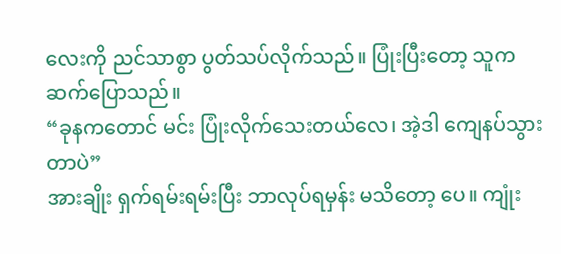လေးကို ညင်သာစွာ ပွတ်သပ်လိုက်သည်။ ပြုံးပြီးတော့ သူက ဆက်ပြောသည်။
“ခုနကတောင် မင်း ပြုံးလိုက်သေးတယ်လေ၊ အဲ့ဒါ ကျေနပ်သွားတာပဲ”
အားချိုး ရှက်ရမ်းရမ်းပြီး ဘာလုပ်ရမှန်း မသိတော့ ပေ။ ကျုံး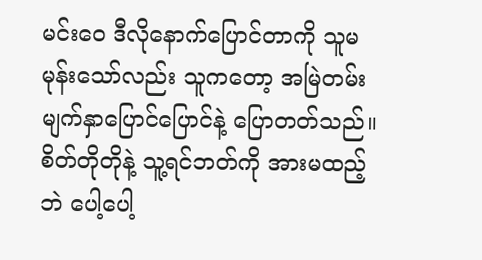မင်းဝေ ဒီလိုနောက်ပြောင်တာကို သူမ မုန်းသော်လည်း သူကတော့ အမြဲတမ်း မျက်နှာပြောင်ပြောင်နဲ့ ပြောတတ်သည်။ စိတ်တိုတိုနဲ့ သူ့ရင်ဘတ်ကို အားမထည့်ဘဲ ပေါ့ပေါ့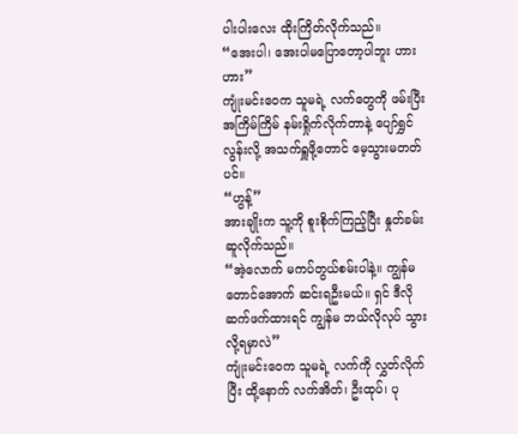ပါးပါးလေး ထိုးကြိတ်လိုက်သည်။
“အေးပါ၊ အေးပါမပြောတော့ပါဘူး ဟားဟား”
ကျုံးမင်းဝေက သူမရဲ့ လက်တွေကို ဖမ်းပြီး အကြိမ်ကြိမ် နမ်းရှိုက်လိုက်တာနဲ့ ပျော်ရွှင်လွန်းလို့ အသက်ရှူဖို့တောင် မေ့သွားမတတ်ပင်။
“ဟွန့်”
အားချိုးက သူ့ကို စူးစိုက်ကြည့်ပြီး နှုတ်ခမ်းဆူလိုက်သည်။
“အဲ့လောက် မကပ်တွယ်စမ်းပါနဲ့။ ကျွန်မ တောင်အောက် ဆင်းရဦးမယ်။ ရှင် ဒီလို ဆက်ဖက်ထားရင် ကျွန်မ ဘယ်လိုလုပ် သွားလို့ရမှာလဲ”
ကျုံးမင်းဝေက သူမရဲ့ လက်ကို လွှတ်လိုက်ပြီး ထို့နောက် လက်အိတ်၊ ဦးထုပ်၊ ပု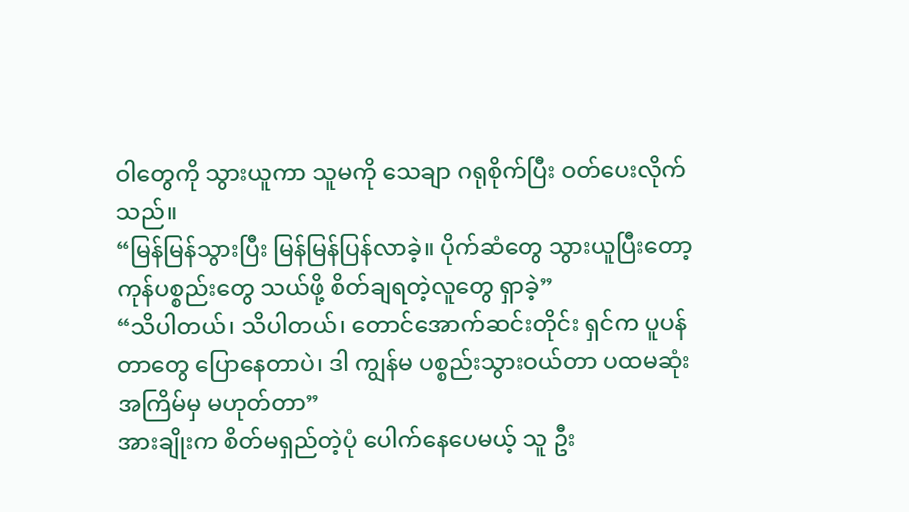ဝါတွေကို သွားယူကာ သူမကို သေချာ ဂရုစိုက်ပြီး ဝတ်ပေးလိုက်သည်။
“မြန်မြန်သွားပြီး မြန်မြန်ပြန်လာခဲ့။ ပိုက်ဆံတွေ သွားယူပြီးတော့ ကုန်ပစ္စည်းတွေ သယ်ဖို့ စိတ်ချရတဲ့လူတွေ ရှာခဲ့”
“သိပါတယ်၊ သိပါတယ်၊ တောင်အောက်ဆင်းတိုင်း ရှင်က ပူပန်တာတွေ ပြောနေတာပဲ၊ ဒါ ကျွန်မ ပစ္စည်းသွားဝယ်တာ ပထမဆုံးအကြိမ်မှ မဟုတ်တာ”
အားချိုးက စိတ်မရှည်တဲ့ပုံ ပေါက်နေပေမယ့် သူ ဦး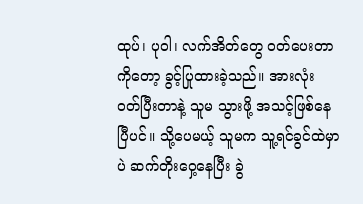ထုပ်၊ ပုဝါ၊ လက်အိတ်တွေ ဝတ်ပေးတာကိုတော့ ခွင့်ပြုထားခဲ့သည်။ အားလုံး ဝတ်ပြီးတာနဲ့ သူမ သွားဖို့ အသင့်ဖြစ်နေပြီပင်။ သို့ပေမယ့် သူမက သူ့ရင်ခွင်ထဲမှာပဲ ဆက်တိုးဝှေ့နေပြီး ခွဲ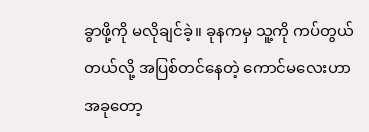ခွာဖို့ကို မလိုချင်ခဲ့။ ခုနကမှ သူ့ကို ကပ်တွယ်တယ်လို့ အပြစ်တင်နေတဲ့ ကောင်မလေးဟာ အခုတော့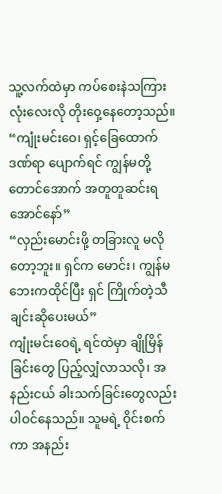သူ့လက်ထဲမှာ ကပ်စေးနဲသကြားလုံးလေးလို တိုးဝှေ့နေတော့သည်။
“ကျုံးမင်းဝေ၊ ရှင့်ခြေထောက်ဒဏ်ရာ ပျောက်ရင် ကျွန်မတို့ တောင်အောက် အတူတူဆင်းရအောင်နော်”
“လှည်းမောင်းဖို့ တခြားလူ မလိုတော့ဘူး။ ရှင်က မောင်း၊ ကျွန်မ ဘေးကထိုင်ပြီး ရှင် ကြိုက်တဲ့သီချင်းဆိုပေးမယ်”
ကျုံးမင်းဝေရဲ့ ရင်ထဲမှာ ချိုမြိန်ခြင်းတွေ ပြည့်လျှံလာသလို၊ အနည်းငယ် ခါးသက်ခြင်းတွေလည်း ပါဝင်နေသည်။ သူမရဲ့ ဝိုင်းစက်ကာ အနည်း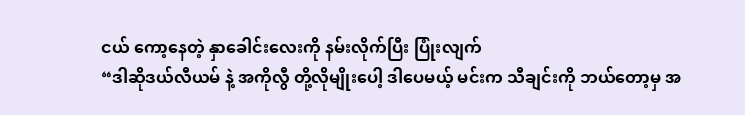ငယ် ကော့နေတဲ့ နှာခေါင်းလေးကို နမ်းလိုက်ပြီး ပြုံးလျက်
“ဒါဆိုဒယ်လီယမ် နဲ့ အကိုလွီ တို့လိုမျိုးပေါ့ ဒါပေမယ့် မင်းက သီချင်းကို ဘယ်တော့မှ အ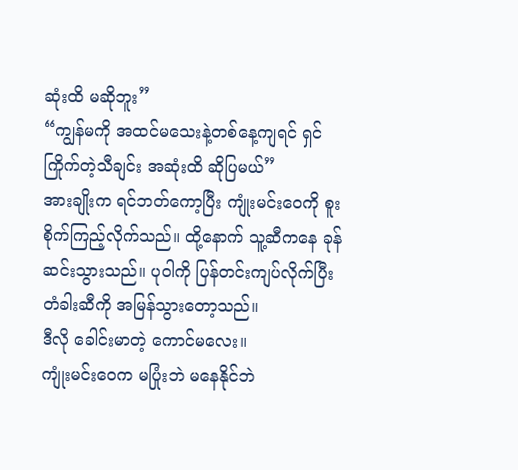ဆုံးထိ မဆိုဘူး”
“ကျွန်မကို အထင်မသေးနဲ့တစ်နေ့ကျရင် ရှင်ကြိုက်တဲ့သီချင်း အဆုံးထိ ဆိုပြမယ်”
အားချိုးက ရင်ဘတ်ကော့ပြီး ကျုံးမင်းဝေကို စူးစိုက်ကြည့်လိုက်သည်။ ထို့နောက် သူ့ဆီကနေ ခုန်ဆင်းသွားသည်။ ပုဝါကို ပြန်တင်းကျပ်လိုက်ပြီး တံခါးဆီကို အမြန်သွားတော့သည်။
ဒီလို ခေါင်းမာတဲ့ ကောင်မလေး။
ကျုံးမင်းဝေက မပြုံးဘဲ မနေနိုင်ဘဲ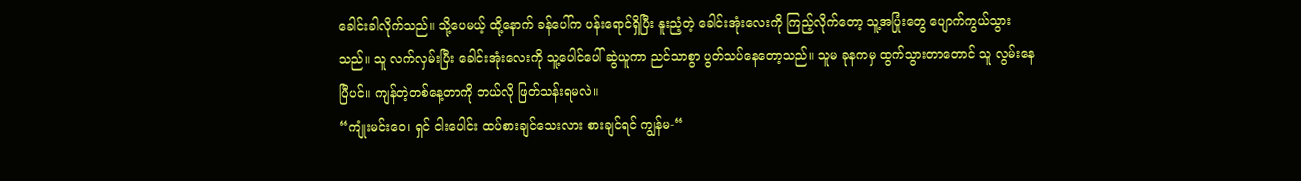ခေါင်းခါလိုက်သည်။ သို့ပေမယ့် ထို့နောက် ခန်ပေါ်က ပန်းရောင်ရှိပြီး နူးညံ့တဲ့ ခေါင်းအုံးလေးကို ကြည့်လိုက်တော့ သူ့အပြုံးတွေ ပျောက်ကွယ်သွားသည်။ သူ လက်လှမ်းပြီး ခေါင်းအုံးလေးကို သူ့ပေါင်ပေါ် ဆွဲယူကာ ညင်သာစွာ ပွတ်သပ်နေတော့သည်။ သူမ ခုနကမှ ထွက်သွားတာတောင် သူ လွမ်းနေပြီပင်။ ကျန်တဲ့တစ်နေ့တာကို ဘယ်လို ဖြတ်သန်းရမလဲ။
“ကျုံးမင်းဝေ၊ ရှင် ငါးပေါင်း ထပ်စားချင်သေးလား စားချင်ရင် ကျွန်မ-“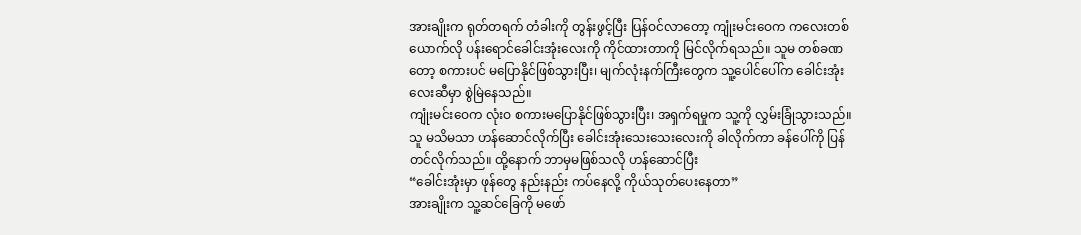အားချိုးက ရုတ်တရက် တံခါးကို တွန်းဖွင့်ပြီး ပြန်ဝင်လာတော့ ကျုံးမင်းဝေက ကလေးတစ်ယောက်လို ပန်းရောင်ခေါင်းအုံးလေးကို ကိုင်ထားတာကို မြင်လိုက်ရသည်။ သူမ တစ်ခဏတော့ စကားပင် မပြောနိုင်ဖြစ်သွားပြီး၊ မျက်လုံးနက်ကြီးတွေက သူ့ပေါင်ပေါ်က ခေါင်းအုံးလေးဆီမှာ စွဲမြဲနေသည်။
ကျုံးမင်းဝေက လုံးဝ စကားမပြောနိုင်ဖြစ်သွားပြီး၊ အရှက်ရမှုက သူ့ကို လွှမ်းခြုံသွားသည်။ သူ မသိမသာ ဟန်ဆောင်လိုက်ပြီး ခေါင်းအုံးသေးသေးလေးကို ခါလိုက်ကာ ခန်ပေါ်ကို ပြန်တင်လိုက်သည်။ ထို့နောက် ဘာမှမဖြစ်သလို ဟန်ဆောင်ပြီး
“ခေါင်းအုံးမှာ ဖုန်တွေ နည်းနည်း ကပ်နေလို့ ကိုယ်သုတ်ပေးနေတာ”
အားချိုးက သူ့ဆင်ခြေကို မဖော်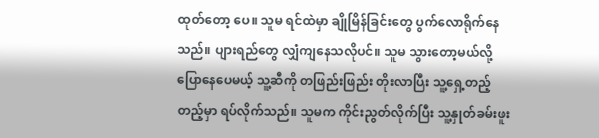ထုတ်တော့ ပေ။ သူမ ရင်ထဲမှာ ချိုမြိန်ခြင်းတွေ ပွက်လောရိုက်နေသည်။ ပျားရည်တွေ လျှံကျနေသလိုပင်။ သူမ သွားတော့မယ်လို့ ပြောနေပေမယ့် သူ့ဆီကို တဖြည်းဖြည်း တိုးလာပြီး သူ့ရှေ့တည့်တည့်မှာ ရပ်လိုက်သည်။ သူမက ကိုင်းညွတ်လိုက်ပြီး သူ့နှုတ်ခမ်းဖူး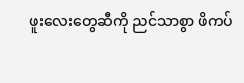ဖူးလေးတွေဆီကို ညင်သာစွာ ဖိကပ်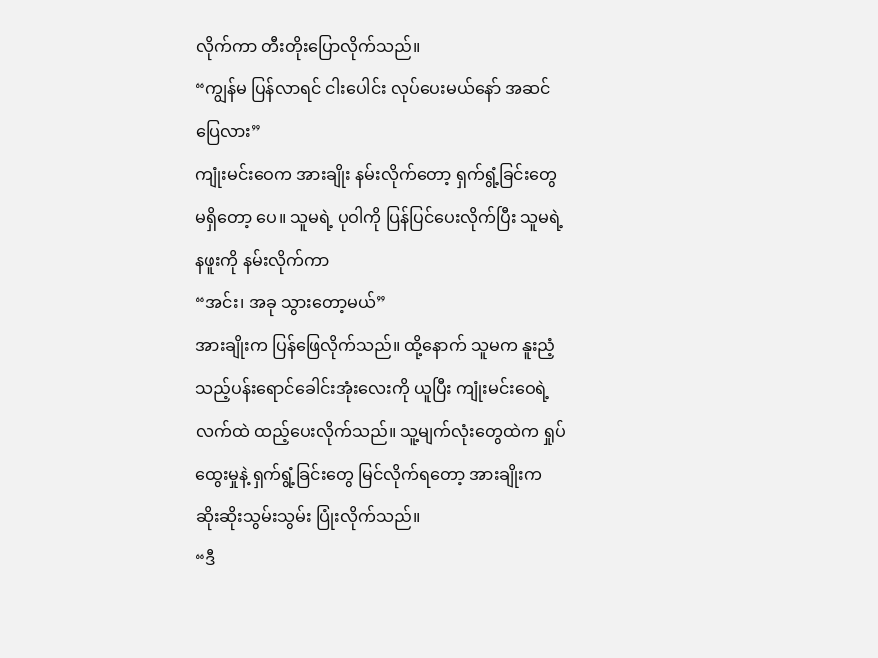လိုက်ကာ တီးတိုးပြောလိုက်သည်။
“ကျွန်မ ပြန်လာရင် ငါးပေါင်း လုပ်ပေးမယ်နော် အဆင်ပြေလား”
ကျုံးမင်းဝေက အားချိုး နမ်းလိုက်တော့ ရှက်ရွံ့ခြင်းတွေ မရှိတော့ ပေ။ သူမရဲ့ ပုဝါကို ပြန်ပြင်ပေးလိုက်ပြီး သူမရဲ့ နဖူးကို နမ်းလိုက်ကာ
“အင်း၊ အခု သွားတော့မယ်”
အားချိုးက ပြန်ဖြေလိုက်သည်။ ထို့နောက် သူမက နူးညံ့သည့်ပန်းရောင်ခေါင်းအုံးလေးကို ယူပြီး ကျုံးမင်းဝေရဲ့ လက်ထဲ ထည့်ပေးလိုက်သည်။ သူ့မျက်လုံးတွေထဲက ရှုပ်ထွေးမှုနဲ့ ရှက်ရွံ့ခြင်းတွေ မြင်လိုက်ရတော့ အားချိုးက ဆိုးဆိုးသွမ်းသွမ်း ပြုံးလိုက်သည်။
“ဒီ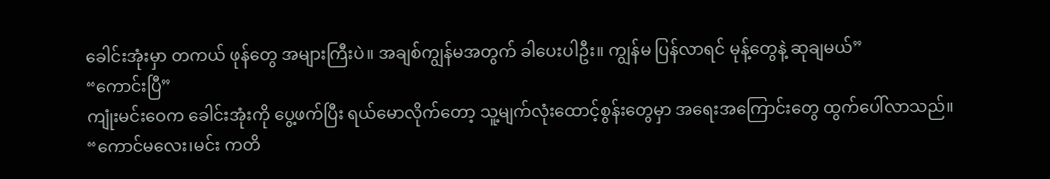ခေါင်းအုံးမှာ တကယ် ဖုန်တွေ အများကြီးပဲ။ အချစ်ကျွန်မအတွက် ခါပေးပါဦး။ ကျွန်မ ပြန်လာရင် မုန့်တွေနဲ့ ဆုချမယ်”
“ကောင်းပြီ”
ကျုံးမင်းဝေက ခေါင်းအုံးကို ပွေ့ဖက်ပြီး ရယ်မောလိုက်တော့ သူ့မျက်လုံးထောင့်စွန်းတွေမှာ အရေးအကြောင်းတွေ ထွက်ပေါ်လာသည်။
“ကောင်မလေး၊မင်း ကတိ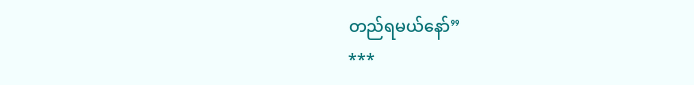တည်ရမယ်နော်”
***